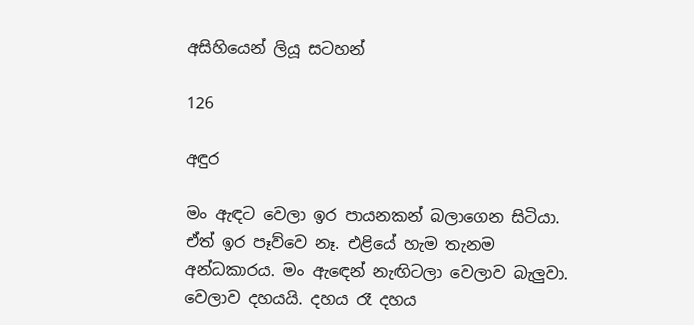අසිහියෙන් ලියූ සටහන්

126

අඳුර

මං ඇඳට වෙලා ඉර පායනකන් බලාගෙන සිටියා. ඒත් ඉර පෑව්වෙ නෑ. එළියේ හැම තැනම අන්ධකාරය. මං ඇඳෙන් නැඟිටලා වෙලාව බැලුවා. වෙලාව දහයයි. දහය රෑ දහය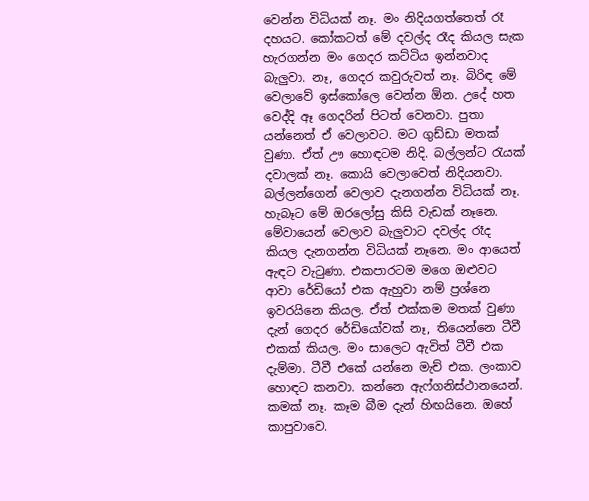වෙන්න විධියක් නෑ. මං නිදියගත්තෙත් රෑ දහයට. කෝකටත් මේ දවල්ද රෑද කියල සැක හැරගන්න මං ගෙදර කට්ටිය ඉන්නවාද බැලුවා. නෑ, ගෙදර කවුරුවත් නෑ. බිරිඳ මේ වෙලාවේ ඉස්කෝලෙ වෙන්න ඕන. උදේ හත වෙද්දි ඈ ගෙදරින් පිටත් වෙනවා. පුතා යන්නෙත් ඒ වෙලාවට. මට ගුඩ්ඩා මතක් වුණා. ඒත් ඌ හොඳටම නිදි. බල්ලන්ට රැයක් දවාලක් නෑ. කොයි වෙලාවෙත් නිදියනවා. බල්ලන්ගෙන් වෙලාව දැනගන්න විධියක් නෑ. හැබෑට මේ ඔරලෝසු කිසි වැඩක් නෑනෙ. මේවායෙන් වෙලාව බැලුවාට දවල්ද රෑද කියල දැනගන්න විධියක් නෑනෙ. මං ආයෙත් ඇඳට වැටුණා. එකපාරටම මගෙ ඔළුවට ආවා රේඩියෝ එක ඇහුවා නම් ප්‍රශ්නෙ ඉවරයිනෙ කියල. ඒත් එක්කම මතක් වුණා දැන් ගෙදර රේඩියෝවක් නෑ, තියෙන්නෙ ටීවී එකක් කියල. මං සාලෙට ඇවිත් ටීවී එක දැම්මා. ටීවී එකේ යන්නෙ මැච් එක. ලංකාව හොඳට කනවා. කන්නෙ ඇෆ්ගනිස්ථානයෙන්. කමක් නෑ. කෑම බීම දැන් හිඟයිනෙ. ඔහේ කාපුවාවෙ.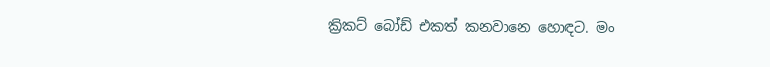ක්‍රිකට් බෝඩ් එකත් කනවානෙ හොඳට. මං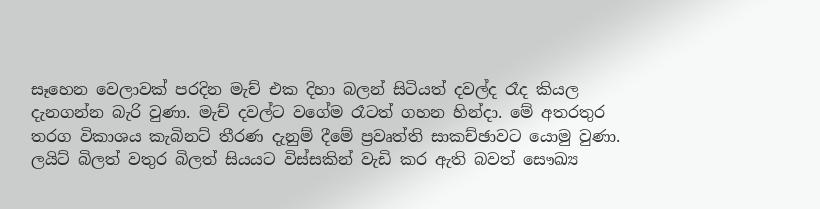සෑහෙන වෙලාවක් පරදින මැච් එක දිහා බලන් සිටියත් දවල්ද රෑද කියල දැනගන්න බැරි වුණා. මැච් දවල්ට වගේම රෑටත් ගහන හින්දා. මේ අතරතුර තරග විකාශය කැබිනට් තීරණ දැනුම් දීමේ ප්‍රවෘත්ති සාකච්ඡාවට යොමු වුණා. ලයිට් බිලත් වතුර බිලත් සියයට විස්සකින් වැඩි කර ඇති බවත් සෞඛ්‍ය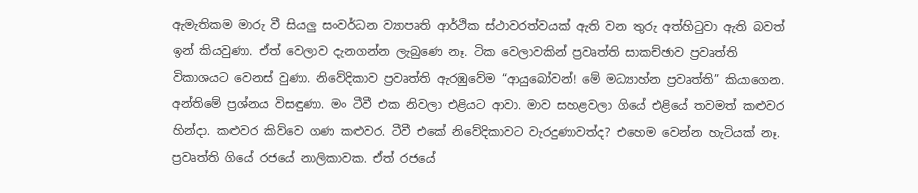ඇමැතිකම මාරු වී සියලු සංවර්ධන ව්‍යාපෘති ආර්ථික ස්ථාවරත්වයක් ඇති වන තුරු අත්හිටුවා ඇති බවත් ඉන් කියවුණා. ඒත් වෙලාව දැනගන්න ලැබුණෙ නෑ. ටික වෙලාවකින් ප්‍රවෘත්ති සාකච්ඡාව ප්‍රවෘත්ති විකාශයට වෙනස් වුණා. නිවේදිකාව ප්‍රවෘත්ති ඇරඹුවේම “ආයුබෝවන්! මේ මධ්‍යාහ්න ප්‍රවෘත්ති” කියාගෙන. අන්තිමේ ප්‍රශ්නය විසඳුණා. මං ටීවී එක නිවලා එළියට ආවා. මාව සහළවලා ගියේ එළියේ තවමත් කළුවර හින්දා. කළුවර කිව්වෙ ගණ කළුවර. ටීවී එකේ නිවේදිකාවට වැරදුණාවත්ද? එහෙම වෙන්න හැටියක් නෑ. ප්‍රවෘත්ති ගියේ රජයේ නාලිකාවක. ඒත් රජයේ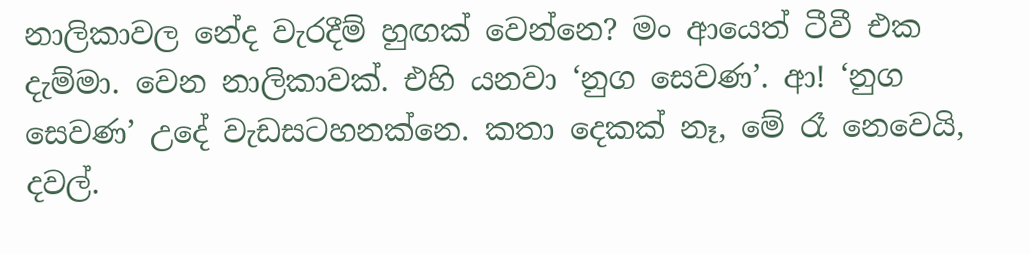නාලිකාවල නේද වැරදීම් හුඟක් වෙන්නෙ? මං ආයෙත් ටීවී එක දැම්මා. වෙන නාලිකාවක්. එහි යනවා ‘නුග සෙවණ’. ආ! ‘නුග සෙවණ’ උදේ වැඩසටහනක්නෙ. කතා දෙකක් නෑ, මේ රෑ නෙවෙයි, දවල්.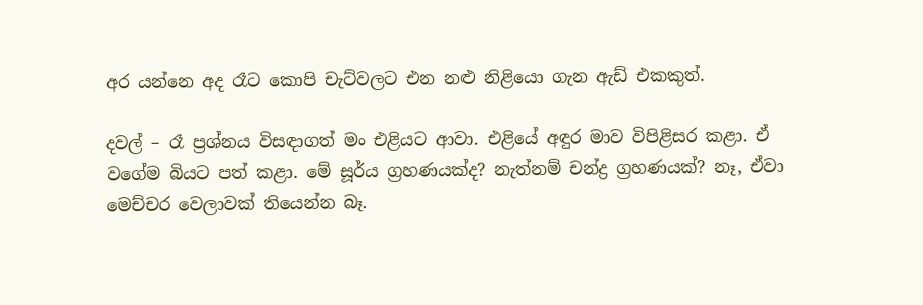අර යන්නෙ අද රෑට කොපි චැට්වලට එන නළු නිළියො ගැන ඇඩ් එකකුත්.

දවල් – රෑ ප්‍රශ්නය විසඳාගත් මං එළියට ආවා. එළියේ අඳුර මාව විපිළිසර කළා. ඒ වගේම බියට පත් කළා. මේ සූර්ය ග්‍රහණයක්ද? නැත්නම් චන්ද්‍ර ග්‍රහණයක්? නෑ, ඒවා මෙච්චර වෙලාවක් තියෙන්න බෑ.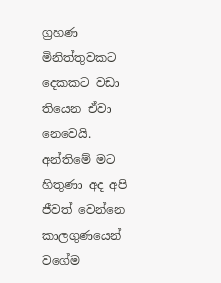ග්‍රහණ මිනිත්තුවකට දෙකකට වඩා තියෙන ඒවා නෙවෙයි. අන්තිමේ මට හිතුණා අද අපි ජීවත් වෙන්නෙ කාලගුණයෙන් වගේම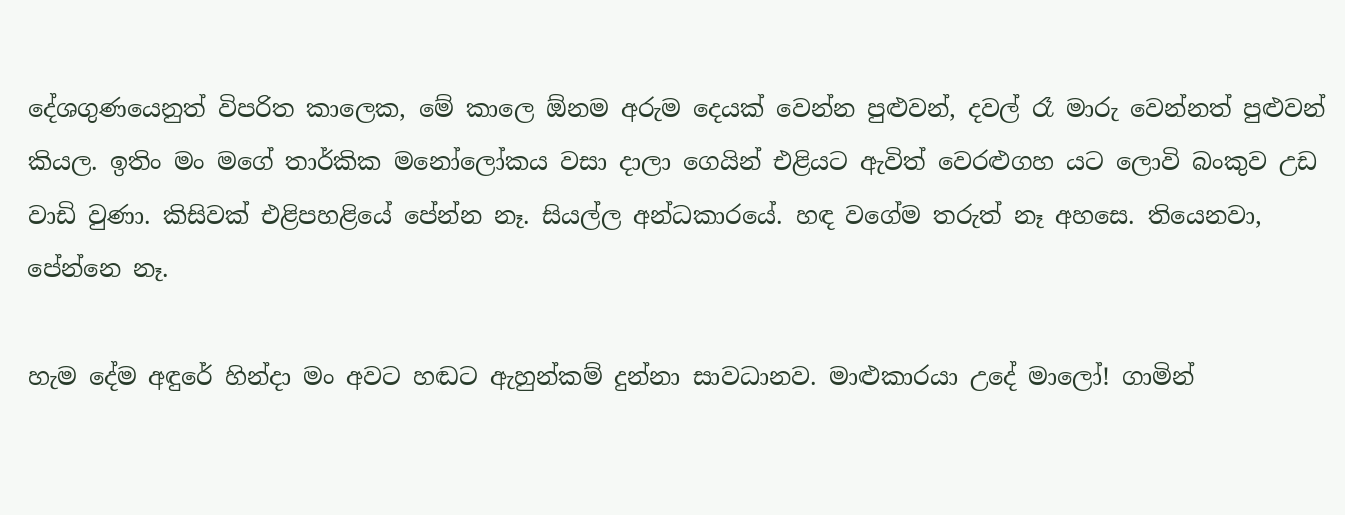දේශගුණයෙනුත් විපරිත කාලෙක, මේ කාලෙ ඕනම අරුම දෙයක් වෙන්න පුළුවන්, දවල් රෑ මාරු වෙන්නත් පුළුවන් කියල. ඉතිං මං මගේ තාර්කික මනෝලෝකය වසා දාලා ගෙයින් එළියට ඇවිත් වෙරළුගහ යට ලොවි බංකුව උඩ වාඩි වුණා. කිසිවක් එළිපහළියේ පේන්න නෑ. සියල්ල අන්ධකාරයේ. හඳ වගේම තරුත් නෑ අහසෙ. තියෙනවා, පේන්නෙ නෑ.

හැම දේම අඳුරේ හින්දා මං අවට හඬට ඇහුන්කම් දුන්නා සාවධානව. මාළුකාරයා උදේ මාලෝ! ගාමින්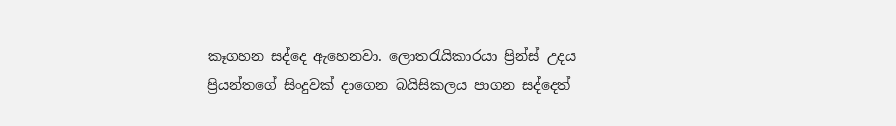කෑගහන සද්දෙ ඇහෙනවා. ලොතරැයිකාරයා ප්‍රින්ස් උදය ප්‍රියන්තගේ සිංදුවක් දාගෙන බයිසිකලය පාගන සද්දෙත්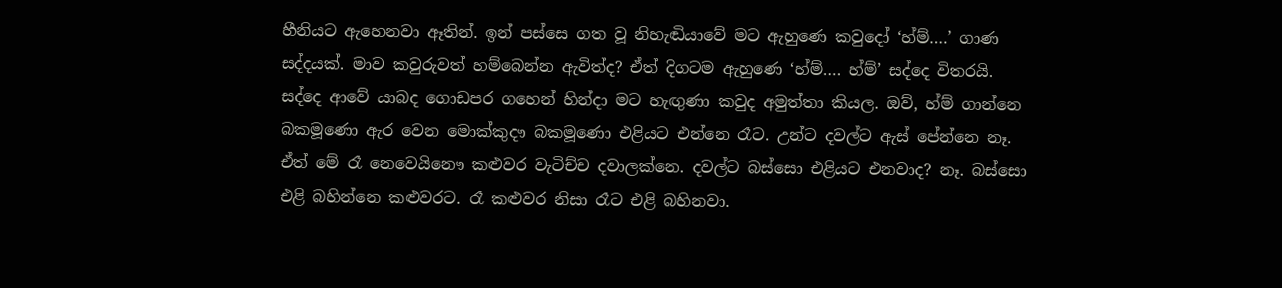හීනියට ඇහෙනවා ඈතින්. ඉන් පස්සෙ ගත වූ නිහැඬියාවේ මට ඇහුණෙ කවුදෝ ‘හ්ම්….’ ගාණ සද්දයක්. මාව කවුරුවත් හම්බෙන්න ඇවිත්ද? ඒත් දිගටම ඇහුණෙ ‘හ්ම්…. හ්ම්’ සද්දෙ විතරයි. සද්දෙ ආවේ යාබද ගොඩපර ගහෙන් හින්දා මට හැඟුණා කවුද අමුත්තා කියල. ඔව්, හ්ම් ගාන්නෙ බකමූණො ඇර වෙන මොක්කුදෟ බකමූණො එළියට එන්නෙ රෑට. උන්ට දවල්ට ඇස් පේන්නෙ නෑ. ඒත් මේ රෑ නෙවෙයිනෞ කළුවර වැටිච්ච දවාලක්නෙ. දවල්ට බස්සො එළියට එනවාද? නෑ. බස්සො එළි බහින්නෙ කළුවරට. රෑ කළුවර නිසා රෑට එළි බහිනවා.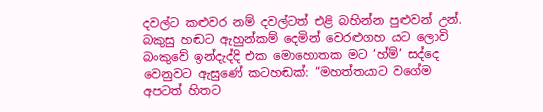දවල්ට කළුවර නම් දවල්ටත් එළි බහින්න පුළුවන් උන්. බකුසු හඬට ඇහුන්කම් දෙමින් වෙරළුගහ යට ලොවි බංකුවේ ඉන්දැද්දි එක මොහොතක මට ‘හ්ම්’ සද්දෙ වෙනුවට ඇසුණේ කටහඬක්: “මහත්තයාට වගේම අපටත් හිතට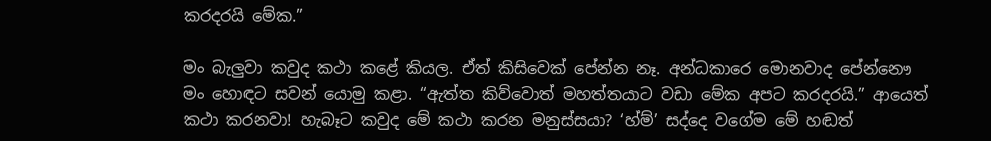කරදරයි මේක.”

මං බැලුවා කවුද කථා කළේ කියල. ඒත් කිසිවෙක් පේන්න නෑ. අන්ධකාරෙ මොනවාද පේන්නෞ මං හොඳට සවන් යොමු කළා. “ඇත්ත කිව්වොත් මහත්තයාට වඩා මේක අපට කරදරයි.” ආයෙත් කථා කරනවා! හැබෑට කවුද මේ කථා කරන මනුස්සයා? ‘හ්ම්’ සද්දෙ වගේම මේ හඬත්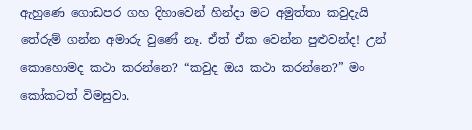ඇහුණෙ ගොඩපර ගහ දිහාවෙන් හින්දා මට අමුත්තා කවුදැයි තේරුම් ගන්න අමාරු වුණේ නෑ. ඒත් ඒක වෙන්න පුළුවන්ද! උන් කොහොමද කථා කරන්නෙ? “කවුද ඔය කථා කරන්නෙ?” මං කෝකටත් විමසුවා.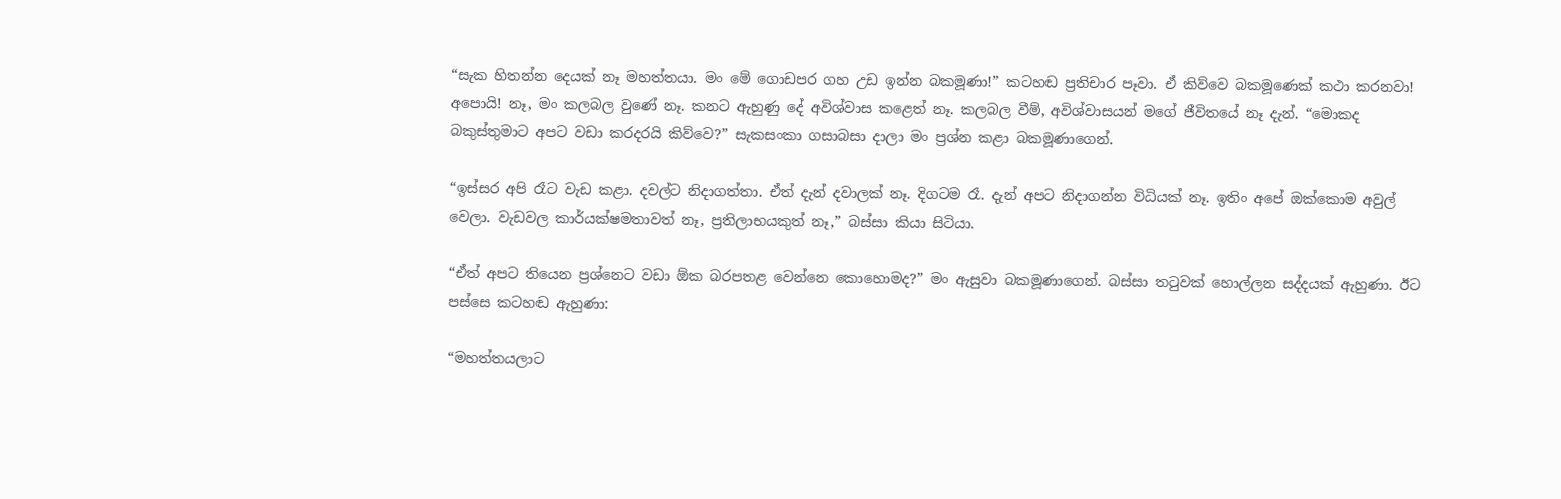“සැක හිතන්න දෙයක් නෑ මහත්තයා. මං මේ ගොඩපර ගහ උඩ ඉන්න බකමූණා!” කටහඬ ප්‍රතිචාර පෑවා. ඒ කිව්වෙ බකමූණෙක් කථා කරනවා! අපොයි! නෑ, මං කලබල වුණේ නෑ. කනට ඇහුණු දේ අවිශ්වාස කළෙත් නෑ. කලබල වීම්, අවිශ්වාසයන් මගේ ජීවිතයේ නෑ දැන්. “මොකද බකුස්තුමාට අපට වඩා කරදරයි කිව්වෙ?” සැකසංකා ගසාබසා දාලා මං ප්‍රශ්න කළා බකමූණාගෙන්.

“ඉස්සර අපි රෑට වැඩ කළා. දවල්ට නිදාගත්තා. ඒත් දැන් දවාලක් නෑ. දිගටම රෑ. දැන් අපට නිදාගන්න විධියක් නෑ. ඉතිං අපේ ඔක්කොම අවුල් වෙලා. වැඩවල කාර්යක්ෂමතාවත් නෑ, ප්‍රතිලාභයකුත් නෑ,” බස්සා කියා සිටියා.

“ඒත් අපට තියෙන ප්‍රශ්නෙට වඩා ඕක බරපතළ වෙන්නෙ කොහොමද?” මං ඇසුවා බකමූණාගෙන්. බස්සා තටුවක් හොල්ලන සද්දයක් ඇහුණා. ඊට පස්සෙ කටහඬ ඇහුණා:

“මහත්තයලාට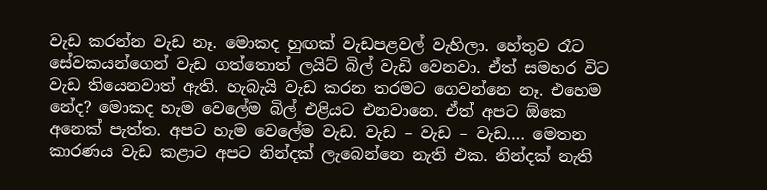වැඩ කරන්න වැඩ නෑ. මොකද හුඟක් වැඩපළවල් වැහිලා. හේතුව රෑට සේවකයන්ගෙන් වැඩ ගත්තොත් ලයිට් බිල් වැඩි වෙනවා. ඒත් සමහර විට වැඩ තියෙනවාත් ඇති. හැබැයි වැඩ කරන තරමට ගෙවන්නෙ නෑ. එහෙම නේද? මොකද හැම වෙලේම බිල් එළියට එනවානෙ. ඒත් අපට ඕකෙ අනෙක් පැත්ත. අපට හැම වෙලේම වැඩ. වැඩ – වැඩ – වැඩ…. මෙතන කාරණය වැඩ කළාට අපට නින්දක් ලැබෙන්නෙ නැති එක. නින්දක් නැති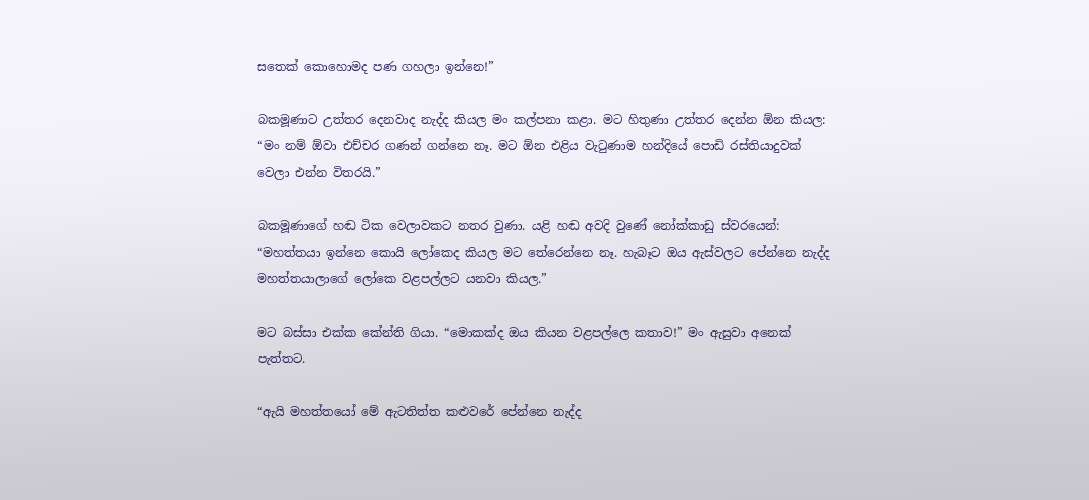සතෙක් කොහොමද පණ ගහලා ඉන්නෙ!”

බකමූණාට උත්තර දෙනවාද නැද්ද කියල මං කල්පනා කළා. මට හිතුණා උත්තර දෙන්න ඕන කියල: “මං නම් ඕවා එච්චර ගණන් ගන්නෙ නෑ. මට ඕන එළිය වැටුණාම හන්දියේ පොඩි රස්තියාදුවක් වෙලා එන්න විතරයි.”

බකමූණාගේ හඬ ටික වෙලාවකට නතර වුණා. යළි හඬ අවදි වුණේ නෝක්කාඩු ස්වරයෙන්: “මහත්තයා ඉන්නෙ කොයි ලෝකෙද කියල මට තේරෙන්නෙ නෑ. හැබෑට ඔය ඇස්වලට පේන්නෙ නැද්ද මහත්තයාලාගේ ලෝකෙ වළපල්ලට යනවා කියල.”

මට බස්සා එක්ක කේන්ති ගියා. “මොකක්ද ඔය කියන වළපල්ලෙ කතාව!” මං ඇසුවා අනෙක් පැත්තට.

“ඇයි මහත්තයෝ මේ ඇටතිත්ත කළුවරේ පේන්නෙ නැද්ද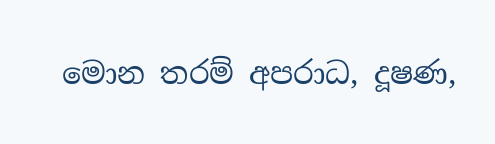මොන තරම් අපරාධ, දූෂණ,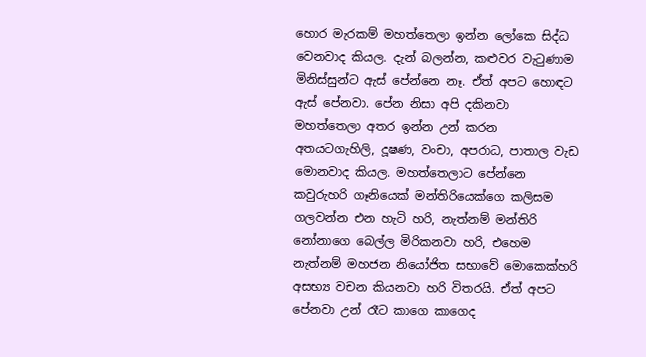හොර මැරකම් මහත්තෙලා ඉන්න ලෝකෙ සිද්ධ වෙනවාද කියල. දැන් බලන්න, කළුවර වැටුණාම මිනිස්සුන්ට ඇස් පේන්නෙ නෑ. ඒත් අපට හොඳට ඇස් පේනවා. පේන නිසා අපි දකිනවා මහත්තෙලා අතර ඉන්න උන් කරන අතයටගැහිලි, දූෂණ, වංචා, අපරාධ, පාතාල වැඩ මොනවාද කියල. මහත්තෙලාට පේන්නෙ කවුරුහරි ගෑනියෙක් මන්තිරියෙක්ගෙ කලිසම ගලවන්න එන හැටි හරි, නැත්නම් මන්තිරි නෝනාගෙ බෙල්ල මිරිකනවා හරි, එහෙම නැත්නම් මහජන නියෝජිත සභාවේ මොකෙක්හරි අසභ්‍ය වචන කියනවා හරි විතරයි. ඒත් අපට පේනවා උන් රෑට කාගෙ කාගෙද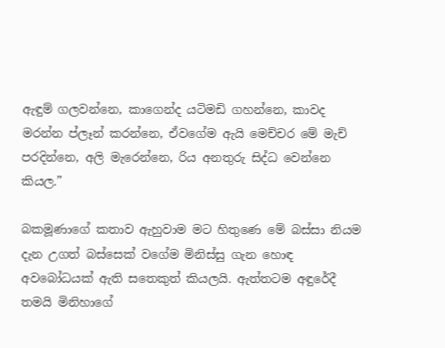ඇඳුම් ගලවන්නෙ, කාගෙන්ද යටිමඩි ගහන්නෙ, කාවද මරන්න ප්ලෑන් කරන්නෙ, ඒවගේම ඇයි මෙච්චර මේ මැච් පරදින්නෙ, අලි මැරෙන්නෙ, රිය අනතුරු සිද්ධ වෙන්නෙ කියල.”

බකමූණාගේ කතාව ඇහුවාම මට හිතුණෙ මේ බස්සා නියම දැන උගත් බස්සෙක් වගේම මිනිස්සු ගැන හොඳ අවබෝධයක් ඇති සතෙකුත් කියලයි. ඇත්තටම අඳුරේදී තමයි මිනිහාගේ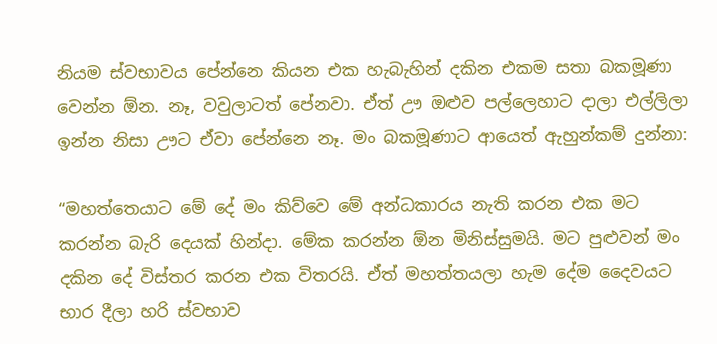නියම ස්වභාවය පේන්නෙ කියන එක හැබැහින් දකින එකම සතා බකමූණා වෙන්න ඕන. නෑ, වවුලාටත් පේනවා. ඒත් ඌ ඔළුව පල්ලෙහාට දාලා එල්ලිලා ඉන්න නිසා ඌට ඒවා පේන්නෙ නෑ. මං බකමූණාට ආයෙත් ඇහුන්කම් දුන්නා:

“මහත්තෙයාට මේ දේ මං කිව්වෙ මේ අන්ධකාරය නැති කරන එක මට කරන්න බැරි දෙයක් හින්දා. මේක කරන්න ඕන මිනිස්සුමයි. මට පුළුවන් මං දකින දේ විස්තර කරන එක විතරයි. ඒත් මහත්තයලා හැම දේම දෛවයට භාර දීලා හරි ස්වභාව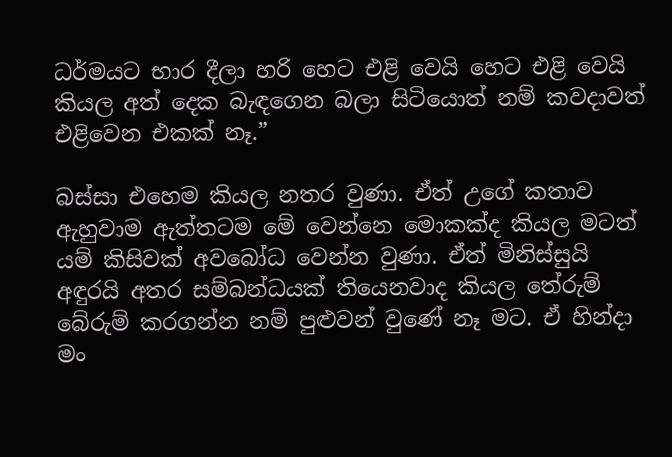ධර්මයට භාර දීලා හරි හෙට එළි වෙයි හෙට එළි වෙයි කියල අත් දෙක බැඳගෙන බලා සිටියොත් නම් කවදාවත් එළිවෙන එකක් නෑ.”

බස්සා එහෙම කියල නතර වුණා. ඒත් උගේ කතාව ඇහුවාම ඇත්තටම මේ වෙන්නෙ මොකක්ද කියල මටත් යම් කිසිවක් අවබෝධ වෙන්න වුණා. ඒත් මිනිස්සුයි අඳුරයි අතර සම්බන්ධයක් තියෙනවාද කියල තේරුම් බේරුම් කරගන්න නම් පුළුවන් වුණේ නෑ මට. ඒ හින්දා මං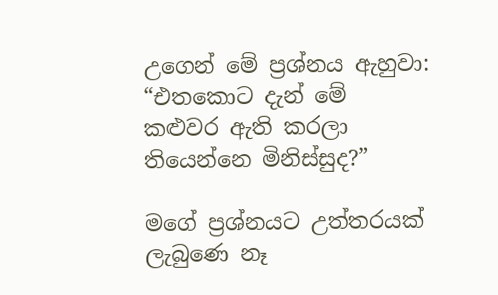උගෙන් මේ ප්‍රශ්නය ඇහුවා: “එතකොට දැන් මේ කළුවර ඇති කරලා තියෙන්නෙ මිනිස්සුද?”

මගේ ප්‍රශ්නයට උත්තරයක් ලැබුණෙ නෑ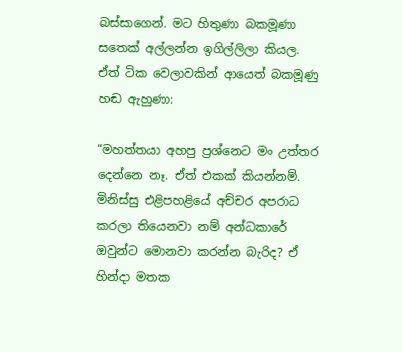බස්සාගෙන්. මට හිතුණා බකමූණා සතෙක් අල්ලන්න ඉගිල්ලිලා කියල. ඒත් ටික වෙලාවකින් ආයෙත් බකමූණු හඬ ඇහුණා:

“මහත්තයා අහපු ප්‍රශ්නෙට මං උත්තර දෙන්නෙ නෑ. ඒත් එකක් කියන්නම්. මිනිස්සු එළිපහළියේ අච්චර අපරාධ කරලා තියෙනවා නම් අන්ධකාරේ ඔවුන්ට මොනවා කරන්න බැරිද? ඒ හින්දා මතක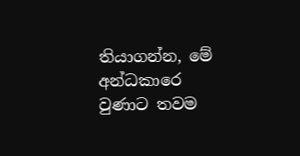තියාගන්න, මේ අන්ධකාරෙ වුණාට තවම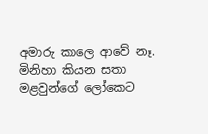අමාරු කාලෙ ආවේ නෑ. මිනිහා කියන සතා මළවුන්ගේ ලෝකෙට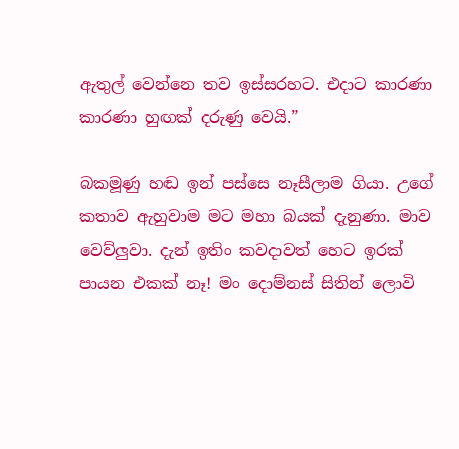ඇතුල් වෙන්නෙ තව ඉස්සරහට. එදාට කාරණා කාරණා හුඟක් දරුණු වෙයි.”

බකමූණු හඬ ඉන් පස්සෙ නෑසීලාම ගියා. උගේ කතාව ඇහුවාම මට මහා බයක් දැනුණා. මාව වෙව්ලුවා. දැන් ඉතිං කවදාවත් හෙට ඉරක් පායන එකක් නෑ! මං දොම්නස් සිතින් ලොවි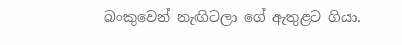බංකුවෙන් නැඟිටලා ගේ ඇතුළට ගියා.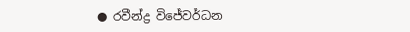● රවීන්ද්‍ර විජේවර්ධන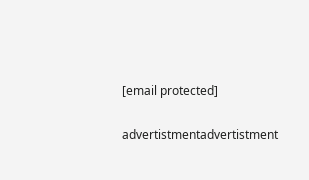[email protected]

advertistmentadvertistment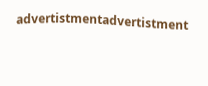advertistmentadvertistment